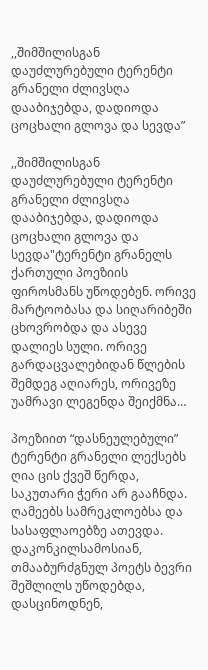,,შიმშილისგან დაუძლურებული ტერენტი გრანელი ძლივსღა დააბიჯებდა, დადიოდა ცოცხალი გლოვა და სევდა”

,,შიმშილისგან დაუძლურებული ტერენტი გრანელი ძლივსღა დააბიჯებდა, დადიოდა ცოცხალი გლოვა და სევდა"ტერენტი გრანელს ქართული პოეზიის ფიროსმანს უწოდებენ. ორივე მარტოობასა და სიღარიბეში ცხოვრობდა და ასევე დალიეს სული. ორივე გარდაცვალებიდან წლების შემდეგ აღიარეს, ორივეზე უამრავი ლეგენდა შეიქმნა…

პოეზიით “დასნეულებული” ტერენტი გრანელი ლექსებს ღია ცის ქვეშ წერდა, საკუთარი ჭერი არ გააჩნდა. ღამეებს სამრეკლოებსა და სასაფლაოებზე ათევდა. დაკონკილსამოსიან, თმააბურძგნულ პოეტს ბევრი შეშლილს უწოდებდა, დასცინოდნენ,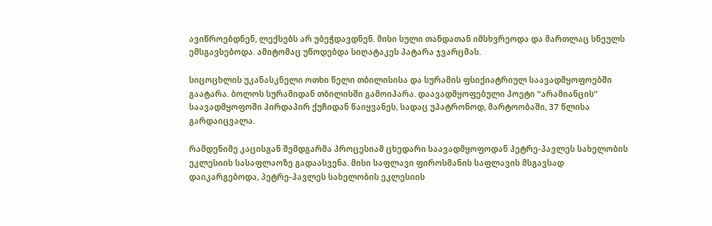ავიწროებდნენ, ლექსებს არ უბეჭდავდნენ. მისი სული თანდათან იმსხვრეოდა და მართლაც სნეულს ემსგავსებოდა. ამიტომაც უწოდებდა სიღატაკეს პატარა ჯვარცმას.

სიცოცხლის უკანასკნელი ოთხი წელი თბილისისა და სურამის ფსიქიატრიულ საავადმყოფოებში გაატარა. ბოლოს სურამიდან თბილისში გამოიპარა. დაავადმყოფებული პოეტი “არამიანცის” საავადმყოფოში პირდაპირ ქუჩიდან წაიყვანეს, სადაც უპატრონოდ, მარტოობაში, 37 წლისა გარდაიცვალა.

რამდენიმე კაცისგან შემდგარმა პროცესიამ ცხედარი საავადმყოფოდან პეტრე-პავლეს სახელობის ეკლესიის სასაფლაოზე გადაასვენა. მისი საფლავი ფიროსმანის საფლავის მსგავსად დაიკარგებოდა, პეტრე-პავლეს სახელობის ეკლესიის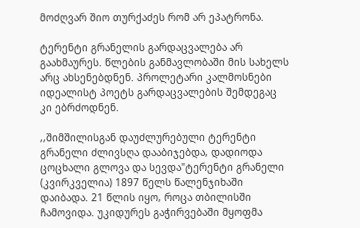მოძღვარ შიო თურქაძეს რომ არ ეპატრონა.

ტერენტი გრანელის გარდაცვალება არ გაახმაურეს. წლების განმავლობაში მის სახელს არც ახსენებდნენ. პროლეტარი კალმოსნები იდეალისტ პოეტს გარდაცვალების შემდეგაც კი ებრძოდნენ.

,,შიმშილისგან დაუძლურებული ტერენტი გრანელი ძლივსღა დააბიჯებდა, დადიოდა ცოცხალი გლოვა და სევდა"ტერენტი გრანელი (კვირკველია) 1897 წელს წალენჯიხაში დაიბადა. 21 წლის იყო, როცა თბილისში ჩამოვიდა. უკიდურეს გაჭირვებაში მყოფმა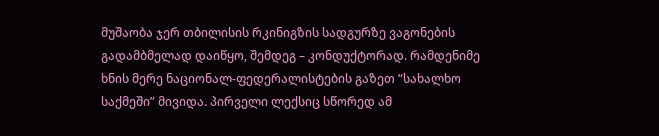მუშაობა ჯერ თბილისის რკინიგზის სადგურზე ვაგონების გადამბმელად დაიწყო, შემდეგ – კონდუქტორად. რამდენიმე ხნის მერე ნაციონალ-ფედერალისტების გაზეთ “სახალხო საქმეში” მივიდა. პირველი ლექსიც სწორედ ამ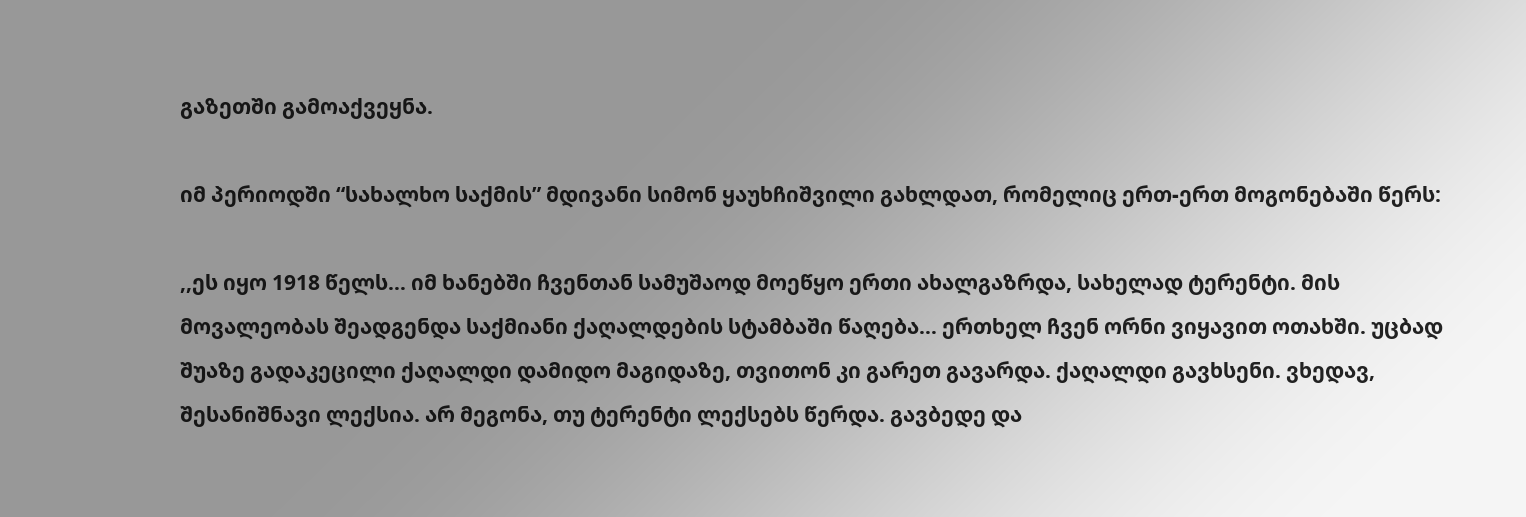გაზეთში გამოაქვეყნა.

იმ პერიოდში “სახალხო საქმის” მდივანი სიმონ ყაუხჩიშვილი გახლდათ, რომელიც ერთ-ერთ მოგონებაში წერს:

,,ეს იყო 1918 წელს… იმ ხანებში ჩვენთან სამუშაოდ მოეწყო ერთი ახალგაზრდა, სახელად ტერენტი. მის მოვალეობას შეადგენდა საქმიანი ქაღალდების სტამბაში წაღება… ერთხელ ჩვენ ორნი ვიყავით ოთახში. უცბად შუაზე გადაკეცილი ქაღალდი დამიდო მაგიდაზე, თვითონ კი გარეთ გავარდა. ქაღალდი გავხსენი. ვხედავ, შესანიშნავი ლექსია. არ მეგონა, თუ ტერენტი ლექსებს წერდა. გავბედე და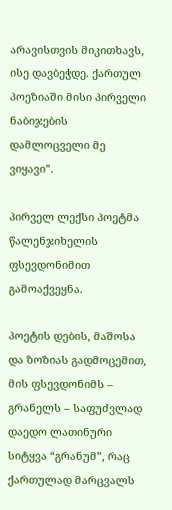არავისთვის მიკითხავს, ისე დავბეჭდე. ქართულ პოეზიაში მისი პირველი ნაბიჯების დამლოცველი მე ვიყავი”.

პირველ ლექსი პოეტმა წალენჯიხელის ფსევდონიმით გამოაქვეყნა.

პოეტის დების, მაშოსა და ზოზიას გადმოცემით, მის ფსევდონიმს – გრანელს – საფუძვლად დაედო ლათინური სიტყვა “გრანუმ”, რაც ქართულად მარცვალს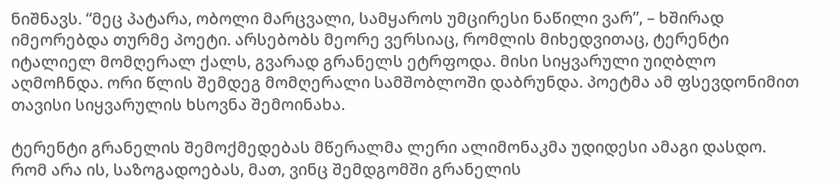ნიშნავს. “მეც პატარა, ობოლი მარცვალი, სამყაროს უმცირესი ნაწილი ვარ”, – ხშირად იმეორებდა თურმე პოეტი. არსებობს მეორე ვერსიაც, რომლის მიხედვითაც, ტერენტი იტალიელ მომღერალ ქალს, გვარად გრანელს ეტრფოდა. მისი სიყვარული უიღბლო აღმოჩნდა. ორი წლის შემდეგ მომღერალი სამშობლოში დაბრუნდა. პოეტმა ამ ფსევდონიმით თავისი სიყვარულის ხსოვნა შემოინახა.

ტერენტი გრანელის შემოქმედებას მწერალმა ლერი ალიმონაკმა უდიდესი ამაგი დასდო. რომ არა ის, საზოგადოებას, მათ, ვინც შემდგომში გრანელის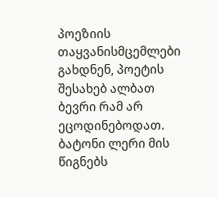პოეზიის თაყვანისმცემლები გახდნენ, პოეტის შესახებ ალბათ ბევრი რამ არ ეცოდინებოდათ. ბატონი ლერი მის წიგნებს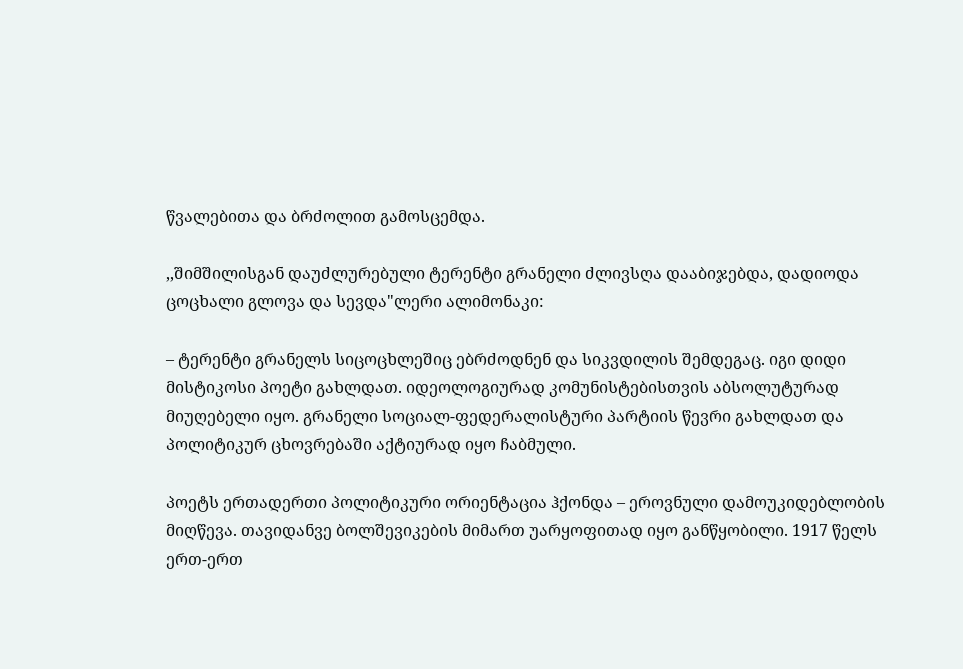წვალებითა და ბრძოლით გამოსცემდა.

,,შიმშილისგან დაუძლურებული ტერენტი გრანელი ძლივსღა დააბიჯებდა, დადიოდა ცოცხალი გლოვა და სევდა"ლერი ალიმონაკი:

– ტერენტი გრანელს სიცოცხლეშიც ებრძოდნენ და სიკვდილის შემდეგაც. იგი დიდი მისტიკოსი პოეტი გახლდათ. იდეოლოგიურად კომუნისტებისთვის აბსოლუტურად მიუღებელი იყო. გრანელი სოციალ-ფედერალისტური პარტიის წევრი გახლდათ და პოლიტიკურ ცხოვრებაში აქტიურად იყო ჩაბმული.

პოეტს ერთადერთი პოლიტიკური ორიენტაცია ჰქონდა – ეროვნული დამოუკიდებლობის მიღწევა. თავიდანვე ბოლშევიკების მიმართ უარყოფითად იყო განწყობილი. 1917 წელს ერთ-ერთ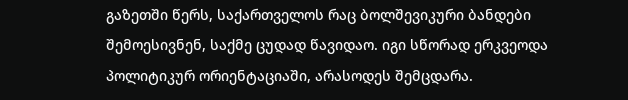გაზეთში წერს, საქართველოს რაც ბოლშევიკური ბანდები შემოესივნენ, საქმე ცუდად წავიდაო. იგი სწორად ერკვეოდა პოლიტიკურ ორიენტაციაში, არასოდეს შემცდარა.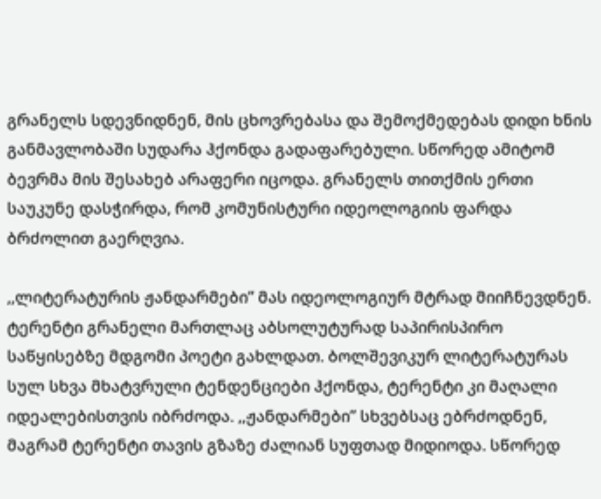გრანელს სდევნიდნენ, მის ცხოვრებასა და შემოქმედებას დიდი ხნის განმავლობაში სუდარა ჰქონდა გადაფარებული. სწორედ ამიტომ ბევრმა მის შესახებ არაფერი იცოდა. გრანელს თითქმის ერთი საუკუნე დასჭირდა, რომ კომუნისტური იდეოლოგიის ფარდა ბრძოლით გაერღვია.

,,ლიტერატურის ჟანდარმები” მას იდეოლოგიურ მტრად მიიჩნევდნენ. ტერენტი გრანელი მართლაც აბსოლუტურად საპირისპირო საწყისებზე მდგომი პოეტი გახლდათ. ბოლშევიკურ ლიტერატურას სულ სხვა მხატვრული ტენდენციები ჰქონდა, ტერენტი კი მაღალი იდეალებისთვის იბრძოდა. ,,ჟანდარმები” სხვებსაც ებრძოდნენ, მაგრამ ტერენტი თავის გზაზე ძალიან სუფთად მიდიოდა. სწორედ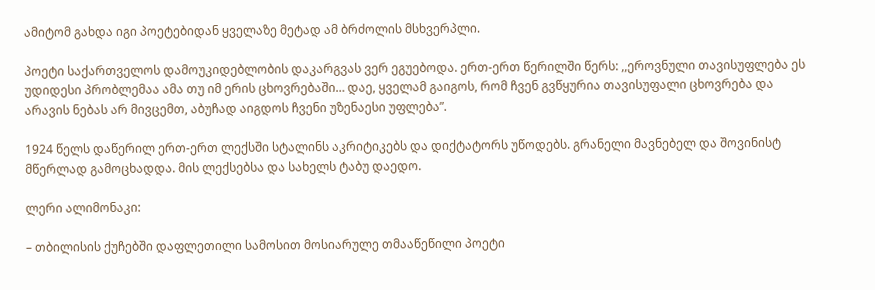ამიტომ გახდა იგი პოეტებიდან ყველაზე მეტად ამ ბრძოლის მსხვერპლი.

პოეტი საქართველოს დამოუკიდებლობის დაკარგვას ვერ ეგუებოდა. ერთ-ერთ წერილში წერს: ,,ეროვნული თავისუფლება ეს უდიდესი პრობლემაა ამა თუ იმ ერის ცხოვრებაში… დაე, ყველამ გაიგოს, რომ ჩვენ გვწყურია თავისუფალი ცხოვრება და არავის ნებას არ მივცემთ, აბუჩად აიგდოს ჩვენი უზენაესი უფლება”.

1924 წელს დაწერილ ერთ-ერთ ლექსში სტალინს აკრიტიკებს და დიქტატორს უწოდებს. გრანელი მავნებელ და შოვინისტ მწერლად გამოცხადდა. მის ლექსებსა და სახელს ტაბუ დაედო.

ლერი ალიმონაკი:

– თბილისის ქუჩებში დაფლეთილი სამოსით მოსიარულე თმააწეწილი პოეტი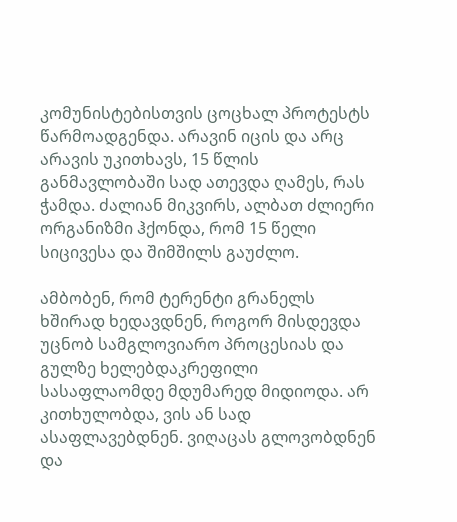კომუნისტებისთვის ცოცხალ პროტესტს წარმოადგენდა. არავინ იცის და არც არავის უკითხავს, 15 წლის განმავლობაში სად ათევდა ღამეს, რას ჭამდა. ძალიან მიკვირს, ალბათ ძლიერი ორგანიზმი ჰქონდა, რომ 15 წელი სიცივესა და შიმშილს გაუძლო.

ამბობენ, რომ ტერენტი გრანელს ხშირად ხედავდნენ, როგორ მისდევდა უცნობ სამგლოვიარო პროცესიას და გულზე ხელებდაკრეფილი სასაფლაომდე მდუმარედ მიდიოდა. არ კითხულობდა, ვის ან სად ასაფლავებდნენ. ვიღაცას გლოვობდნენ და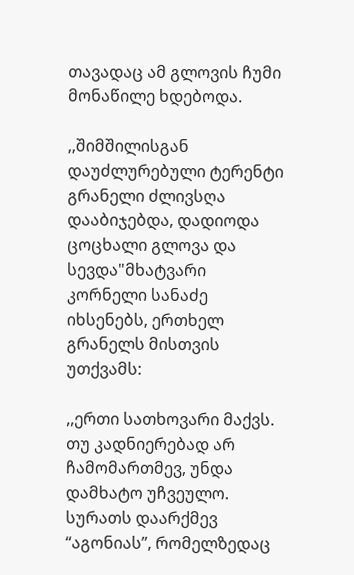თავადაც ამ გლოვის ჩუმი მონაწილე ხდებოდა.

,,შიმშილისგან დაუძლურებული ტერენტი გრანელი ძლივსღა დააბიჯებდა, დადიოდა ცოცხალი გლოვა და სევდა"მხატვარი კორნელი სანაძე იხსენებს, ერთხელ გრანელს მისთვის უთქვამს:

,,ერთი სათხოვარი მაქვს. თუ კადნიერებად არ ჩამომართმევ, უნდა დამხატო უჩვეულო. სურათს დაარქმევ “აგონიას”, რომელზედაც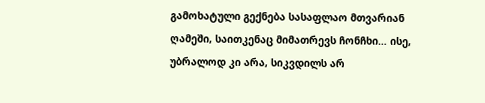გამოხატული გექნება სასაფლაო მთვარიან ღამეში, საითკენაც მიმათრევს ჩონჩხი… ისე, უბრალოდ კი არა, სიკვდილს არ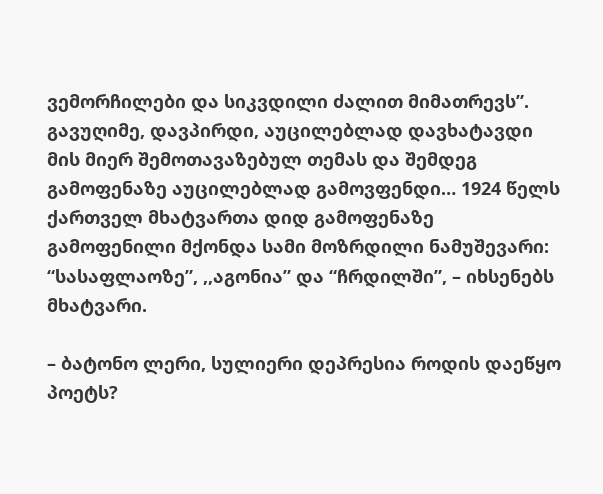ვემორჩილები და სიკვდილი ძალით მიმათრევს”. გავუღიმე, დავპირდი, აუცილებლად დავხატავდი მის მიერ შემოთავაზებულ თემას და შემდეგ გამოფენაზე აუცილებლად გამოვფენდი… 1924 წელს ქართველ მხატვართა დიდ გამოფენაზე გამოფენილი მქონდა სამი მოზრდილი ნამუშევარი: “სასაფლაოზე”, ,,აგონია” და “ჩრდილში”, – იხსენებს მხატვარი.

– ბატონო ლერი, სულიერი დეპრესია როდის დაეწყო პოეტს?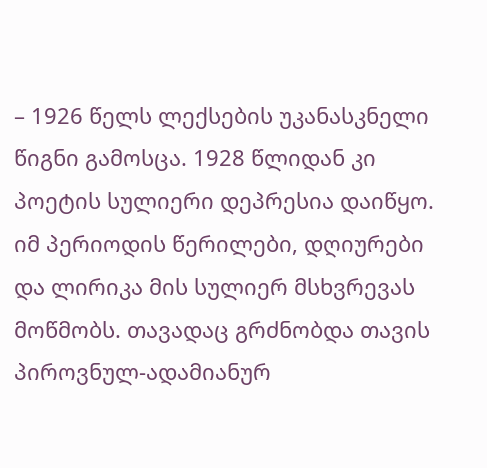– 1926 წელს ლექსების უკანასკნელი წიგნი გამოსცა. 1928 წლიდან კი პოეტის სულიერი დეპრესია დაიწყო. იმ პერიოდის წერილები, დღიურები და ლირიკა მის სულიერ მსხვრევას მოწმობს. თავადაც გრძნობდა თავის პიროვნულ-ადამიანურ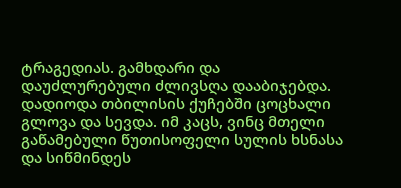ტრაგედიას. გამხდარი და დაუძლურებული ძლივსღა დააბიჯებდა. დადიოდა თბილისის ქუჩებში ცოცხალი გლოვა და სევდა. იმ კაცს, ვინც მთელი გაწამებული წუთისოფელი სულის ხსნასა და სიწმინდეს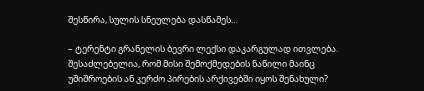შესწირა, სულის სნეულება დასწამეს…

– ტერენტი გრანელის ბევრი ლექსი დაკარგულად ითვლება. შესაძლებელია, რომ მისი შემოქმედების ნაწილი მაინც უშიშროების ან კერძო პირების არქივებში იყოს შენახული?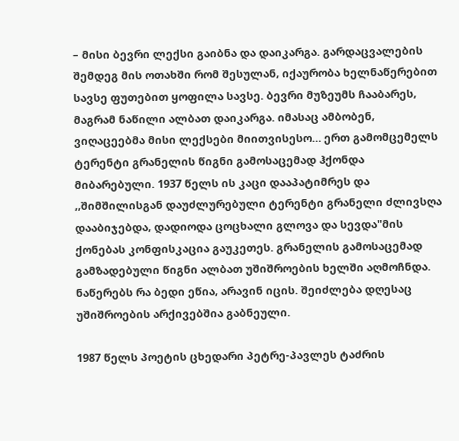– მისი ბევრი ლექსი გაიბნა და დაიკარგა. გარდაცვალების შემდეგ მის ოთახში რომ შესულან, იქაურობა ხელნაწერებით სავსე ფუთებით ყოფილა სავსე. ბევრი მუზეუმს ჩააბარეს, მაგრამ ნაწილი ალბათ დაიკარგა. იმასაც ამბობენ, ვიღაცეებმა მისი ლექსები მიითვისესო… ერთ გამომცემელს ტერენტი გრანელის წიგნი გამოსაცემად ჰქონდა მიბარებული. 1937 წელს ის კაცი დააპატიმრეს და ,,შიმშილისგან დაუძლურებული ტერენტი გრანელი ძლივსღა დააბიჯებდა, დადიოდა ცოცხალი გლოვა და სევდა"მის ქონებას კონფისკაცია გაუკეთეს. გრანელის გამოსაცემად გამზადებული წიგნი ალბათ უშიშროების ხელში აღმოჩნდა. ნაწერებს რა ბედი ეწია, არავინ იცის. შეიძლება დღესაც უშიშროების არქივებშია გაბნეული.

1987 წელს პოეტის ცხედარი პეტრე-პავლეს ტაძრის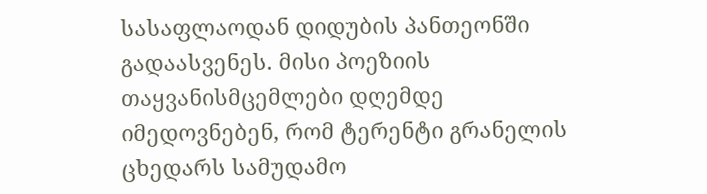სასაფლაოდან დიდუბის პანთეონში გადაასვენეს. მისი პოეზიის თაყვანისმცემლები დღემდე იმედოვნებენ, რომ ტერენტი გრანელის ცხედარს სამუდამო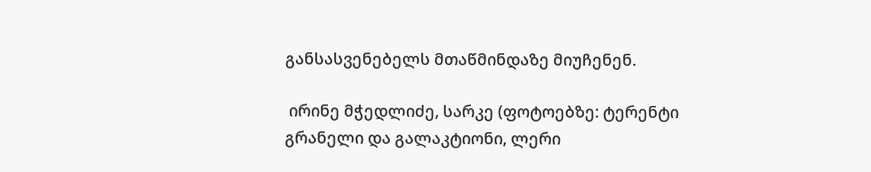განსასვენებელს მთაწმინდაზე მიუჩენენ.

 ირინე მჭედლიძე, სარკე (ფოტოებზე: ტერენტი გრანელი და გალაკტიონი, ლერი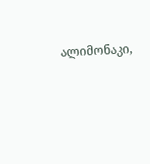ალიმონაკი,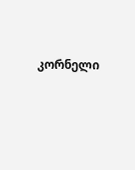კორნელი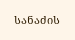სანაძის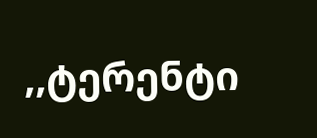,,ტერენტი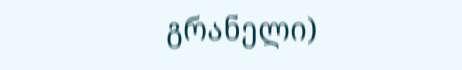გრანელი)